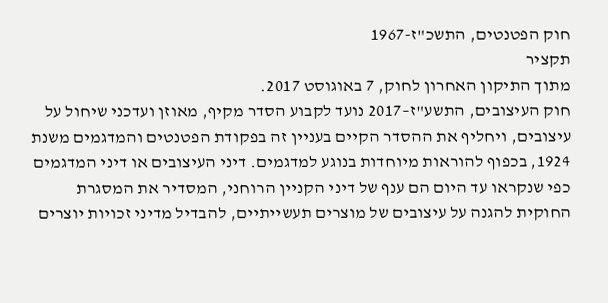חוק הפטנטים, התשכ"ז-1967
תקציר
מתוך התיקון האחרון לחוק, 7 באוגוסט 2017.
חוק העיצובים, התשע"ז–2017 נועד לקבוע הסדר מקיף, מאוזן ועדכני שיחול על עיצובים, ויחליף את ההסדר הקיים בעניין זה בפקודת הפטנטים והמדגמים משנת 1924, בכפוף להוראות מיוחדות בנוגע למדגמים. דיני העיצובים או דיני המדגמים כפי שנקראו עד היום הם ענף של דיני הקניין הרוחני, המסדיר את המסגרת החוקית להגנה על עיצובים של מוצרים תעשייתיים, להבדיל מדיני זכויות יוצרים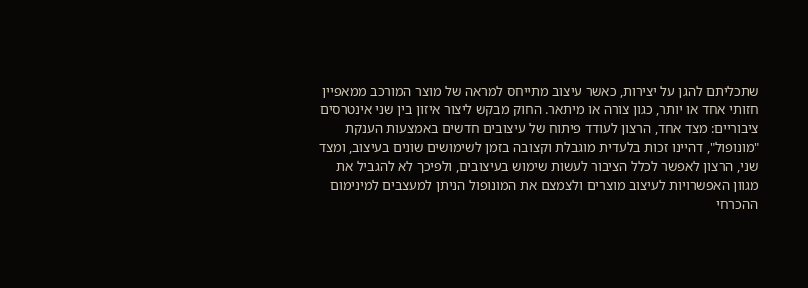שתכליתם להגן על יצירות, כאשר עיצוב מתייחס למראה של מוצר המורכב ממאפיין חזותי אחד או יותר, כגון צורה או מיתאר. החוק מבקש ליצור איזון בין שני אינטרסים ציבוריים: מצד אחד, הרצון לעודד פיתוח של עיצובים חדשים באמצעות הענקת "מונופול", דהיינו זכות בלעדית מוגבלת וקצובה בזמן לשימושים שונים בעיצוב, ומצד שני, הרצון לאפשר לכלל הציבור לעשות שימוש בעיצובים, ולפיכך לא להגביל את מגוון האפשרויות לעיצוב מוצרים ולצמצם את המונופול הניתן למעצבים למינימום ההכרחי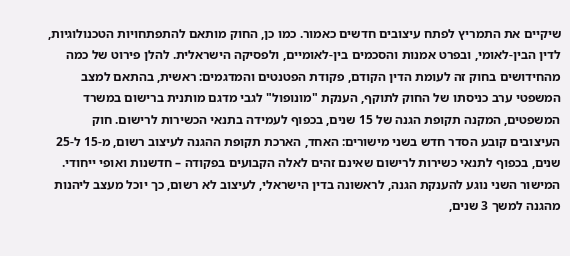שיקיים את התמריץ לפתח עיצובים חדשים כאמור. כמו כן, החוק מותאם להתפתחויות הטכנולוגיות, לדין הבין-לאומי, ובפרט אמנות והסכמים בין-לאומיים, ולפסיקה הישראלית. להלן פירוט של כמה מהחידושים בחוק זה לעומת הדין הקודם, פקודת הפטנטים והמדגמים: ראשית, בהתאם למצב המשפטי ערב כניסתו של החוק לתוקף, הענקת "מונופול" לגבי מדגם מותנית ברישום במשרד המשפטים, המקנה תקופת הגנה של 15 שנים, בכפוף לעמידה בתנאי הכשירות לרישום. חוק העיצובים קובע הסדר חדש בשני מישורים: האחד, הארכת תקופת ההגנה לעיצוב רשום, מ-15 ל-25 שנים, בכפוף לתנאי כשירות לרישום שאינם זהים לאלה הקבועים בפקודה – חדשנות ואופי ייחודי. המישור השני נוגע להענקת הגנה, לראשונה בדין הישראלי, לעיצוב לא רשום, כך יוכל מעצב ליהנות מהגנה למשך 3 שנים,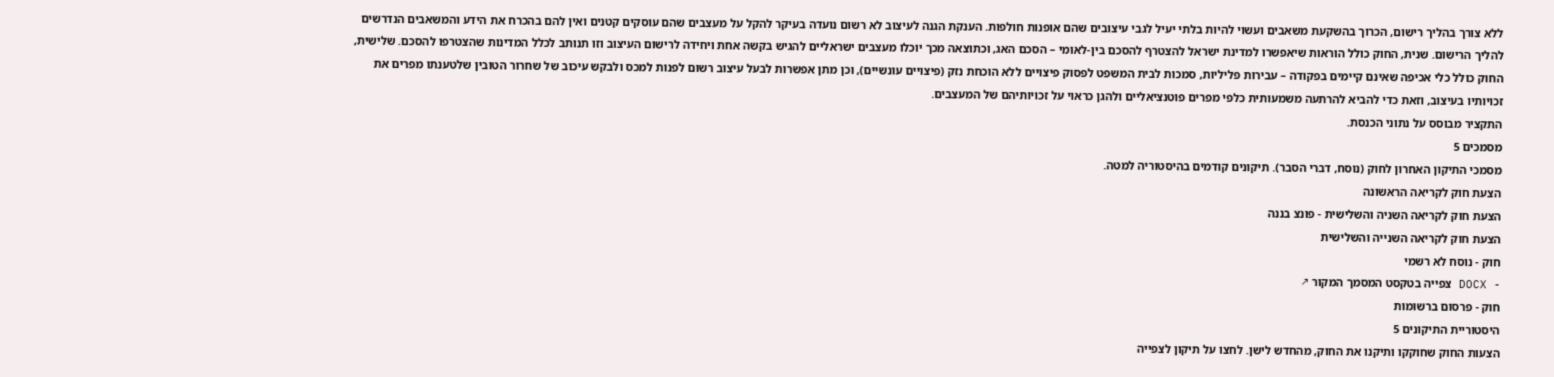ללא צורך בהליך רישום, הכרוך בהשקעת משאבים ועשוי להיות בלתי יעיל לגבי עיצובים שהם אופנות חולפות. הענקת הגנה לעיצוב לא רשום נועדה בעיקר להקל על מעצבים שהם עוסקים קטנים ואין להם בהכרח את הידע והמשאבים הנדרשים להליך הרישום. שנית, החוק כולל הוראות שיאפשרו למדינת ישראל להצטרף להסכם בין-לאומי – הסכם האג, וכתוצאה מכך יוכלו מעצבים ישראליים להגיש בקשה אחת ויחידה לרישום העיצוב וזו תנותב לכלל המדינות שהצטרפו להסכם. שלישית, החוק כולל כלי אכיפה שאינם קיימים בפקודה – עבירות פליליות, סמכות לבית המשפט לפסוק פיצויים ללא הוכחת נזק (פיצויים עונשיים), וכן מתן אפשרות לבעל עיצוב רשום לפנות למכס ולבקש עיכוב של שחרור הטובין שלטענתו מפרים את זכויותיו בעיצוב, וזאת כדי להביא להרתעה משמעותית כלפי מפרים פוטנציאליים ולהגן כראוי על זכויותיהם של המעצבים.
התקציר מבוסס על נתוני הכנסת.
מסמכים 5
מסמכי התיקון האחרון לחוק (נוסח, דברי הסבר). תיקונים קודמים בהיסטוריה למטה.
הצעת חוק לקריאה הראשונה
הצעת חוק לקריאה השניה והשלישית - פונצ בננה
הצעת חוק לקריאה השנייה והשלישית
חוק - נוסח לא רשמי
- DOCX צפייה בטקסט המסמך המקור ↗
חוק - פרסום ברשומות
היסטוריית התיקונים 5
הצעות החוק שחוקקו ותיקנו את החוק, מהחדש לישן. לחצו על תיקון לצפייה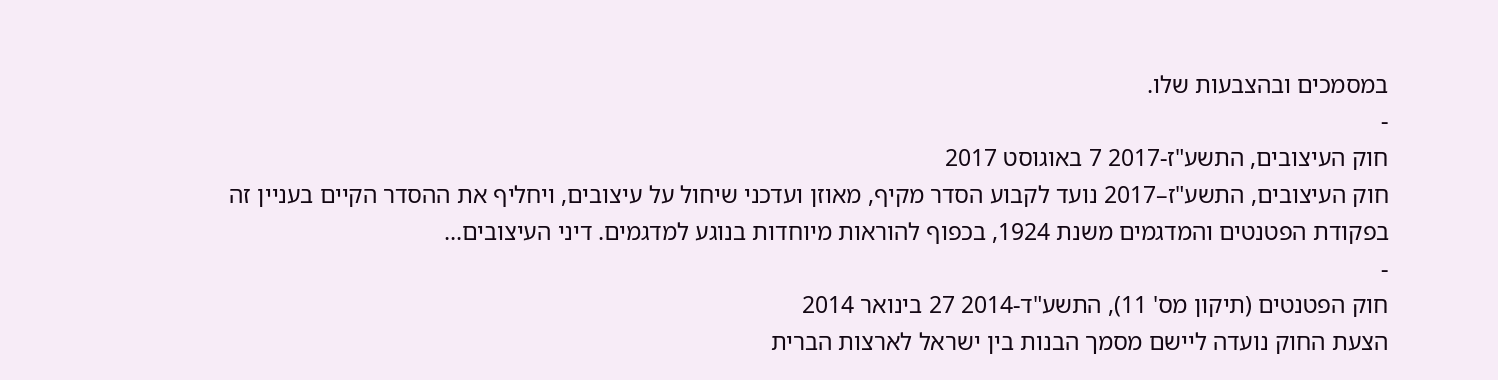במסמכים ובהצבעות שלו.
-
חוק העיצובים, התשע"ז-2017 7 באוגוסט 2017
חוק העיצובים, התשע"ז–2017 נועד לקבוע הסדר מקיף, מאוזן ועדכני שיחול על עיצובים, ויחליף את ההסדר הקיים בעניין זה בפקודת הפטנטים והמדגמים משנת 1924, בכפוף להוראות מיוחדות בנוגע למדגמים. דיני העיצובים...
-
חוק הפטנטים (תיקון מס' 11), התשע"ד-2014 27 בינואר 2014
הצעת החוק נועדה ליישם מסמך הבנות בין ישראל לארצות הברית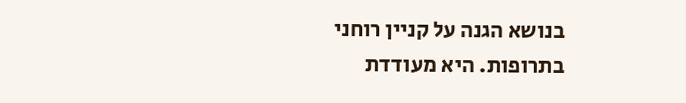בנושא הגנה על קניין רוחני בתרופות. היא מעודדת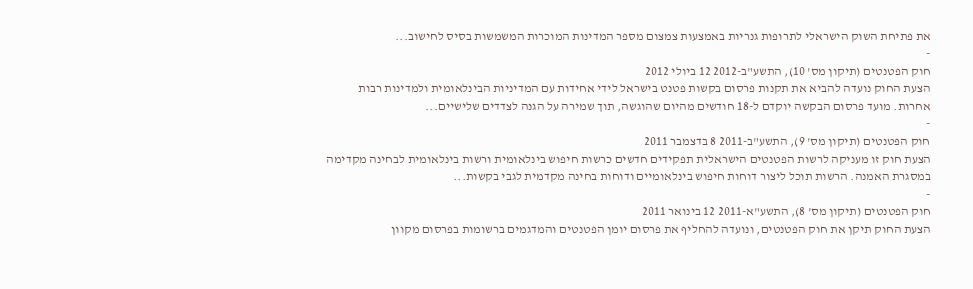את פתיחת השוק הישראלי לתרופות גנריות באמצעות צמצום מספר המדינות המוכרות המשמשות בסיס לחישוב...
-
חוק הפטנטים (תיקון מס' 10), התשע"ב-2012 12 ביולי 2012
הצעת החוק נועדה להביא את תקנות פרסום בקשות פטנט בישראל לידי אחידות עם המדיניות הבינלאומית ולמדינות רבות אחרות. מועד פרסום הבקשה יוקדם ל-18 חודשים מהיום שהוגשה, תוך שמירה על הגנה לצדדים שלישיים...
-
חוק הפטנטים (תיקון מס' 9), התשע"ב-2011 8 בדצמבר 2011
הצעת חוק זו מעניקה לרשות הפטנטים הישראלית תפקידים חדשים כרשות חיפוש בינלאומית ורשות בינלאומית לבחינה מקדימה במסגרת האמנה. הרשות תוכל ליצור דוחות חיפוש בינלאומיים ודוחות בחינה מקדמית לגבי בקשות...
-
חוק הפטנטים (תיקון מס' 8), התשע"א-2011 12 בינואר 2011
הצעת החוק תיקן את חוק הפטנטים, ונועדה להחליף את פרסום יומן הפטנטים והמדגמים ברשומות בפרסום מקוון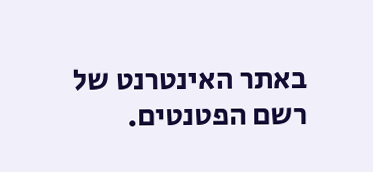באתר האינטרנט של רשם הפטנטים.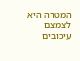המטרה היא לצמצם עיכובים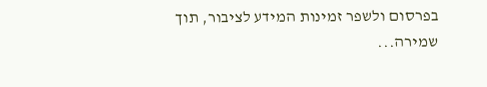בפרסום ולשפר זמינות המידע לציבור, תוך שמירה...